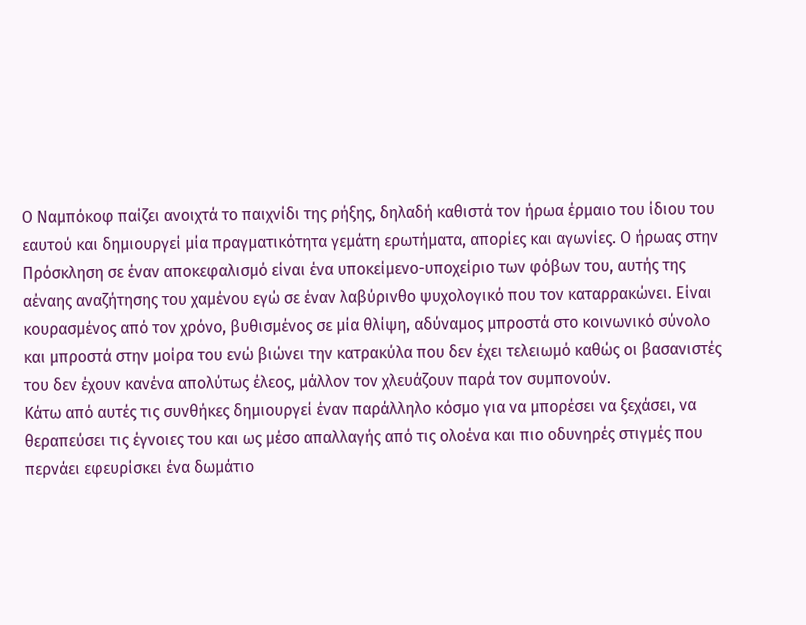Ο Ναμπόκοφ παίζει ανοιχτά το παιχνίδι της ρήξης, δηλαδή καθιστά τον ήρωα έρμαιο του ίδιου του εαυτού και δημιουργεί μία πραγματικότητα γεμάτη ερωτήματα, απορίες και αγωνίες. Ο ήρωας στην Πρόσκληση σε έναν αποκεφαλισμό είναι ένα υποκείμενο-υποχείριο των φόβων του, αυτής της αέναης αναζήτησης του χαμένου εγώ σε έναν λαβύρινθο ψυχολογικό που τον καταρρακώνει. Είναι κουρασμένος από τον χρόνο, βυθισμένος σε μία θλίψη, αδύναμος μπροστά στο κοινωνικό σύνολο και μπροστά στην μοίρα του ενώ βιώνει την κατρακύλα που δεν έχει τελειωμό καθώς οι βασανιστές του δεν έχουν κανένα απολύτως έλεος, μάλλον τον χλευάζουν παρά τον συμπονούν.
Κάτω από αυτές τις συνθήκες δημιουργεί έναν παράλληλο κόσμο για να μπορέσει να ξεχάσει, να θεραπεύσει τις έγνοιες του και ως μέσο απαλλαγής από τις ολοένα και πιο οδυνηρές στιγμές που περνάει εφευρίσκει ένα δωμάτιο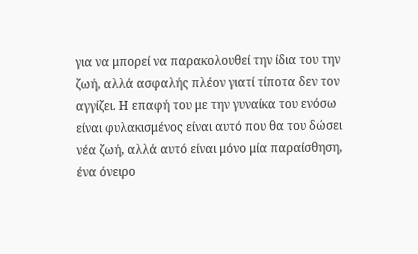για να μπορεί να παρακολουθεί την ίδια του την ζωή, αλλά ασφαλής πλέον γιατί τίποτα δεν τον αγγίζει. Η επαφή του με την γυναίκα του ενόσω είναι φυλακισμένος είναι αυτό που θα του δώσει νέα ζωή, αλλά αυτό είναι μόνο μία παραίσθηση, ένα όνειρο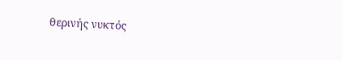θερινής νυκτός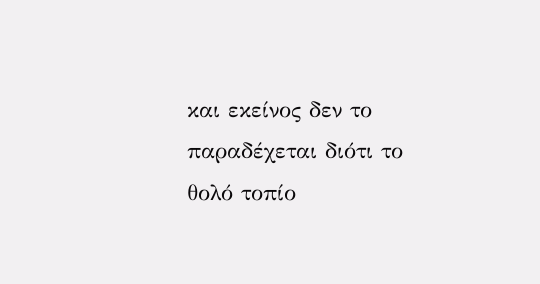και εκείνος δεν το παραδέχεται διότι το θολό τοπίο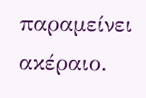παραμείνει ακέραιο.